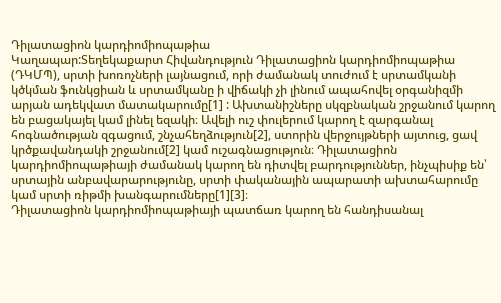Դիլատացիոն կարդիոմիոպաթիա
Կաղապար:Տեղեկաքարտ Հիվանդություն Դիլատացիոն կարդիոմիոպաթիա (ԴԿՄՊ), սրտի խոռոչների լայնացում, որի ժամանակ տուժում է սրտամկանի կծկման ֆունկցիան և սրտամկանը ի վիճակի չի լինում ապահովել օրգանիզմի արյան ադեկվատ մատակարումը[1] : Ախտանիշները սկզբնական շրջանում կարող են բացակայել կամ լինել եզակի։ Ավելի ուշ փուլերում կարող է զարգանալ հոգնածության զգացում, շնչահեղձություն[2], ստորին վերջույթների այտուց, ցավ կրծքավանդակի շրջանում[2] կամ ուշագնացություն։ Դիլատացիոն կարդիոմիոպաթիայի ժամանակ կարող են դիտվել բարդություններ, ինչպիսիք են՝ սրտային անբավարարությունը, սրտի փականային ապարատի ախտահարումը կամ սրտի ռիթմի խանգարումները[1][3]։
Դիլատացիոն կարդիոմիոպաթիայի պատճառ կարող են հանդիսանալ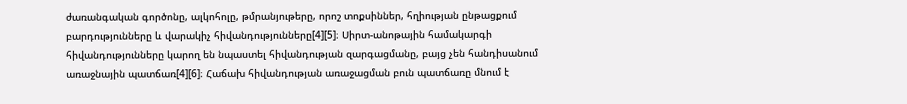ժառանգական գործոնը, ալկոհոլը, թմրանյութերը, որոշ տոքսիններ, հղիության ընթացքում բարդությունները և վարակիչ հիվանդությունները[4][5]։ Սիրտ-անոթային համակարգի հիվանդությունները կարող են նպաստել հիվանդության զարգացմանը, բայց չեն հանդիսանում առաջնային պատճառ[4][6]։ Հաճախ հիվանդության առաջացման բուն պատճառը մնում է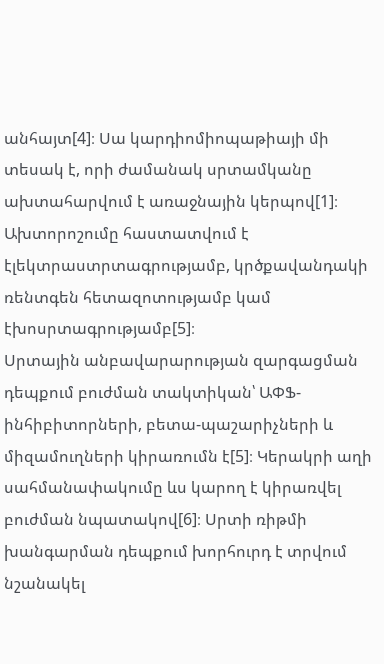անհայտ[4]։ Սա կարդիոմիոպաթիայի մի տեսակ է, որի ժամանակ սրտամկանը ախտահարվում է առաջնային կերպով[1]։ Ախտորոշումը հաստատվում է էլեկտրաստրտագրությամբ, կրծքավանդակի ռենտգեն հետազոտությամբ կամ էխոսրտագրությամբ[5]։
Սրտային անբավարարության զարգացման դեպքում բուժման տակտիկան՝ ԱՓՖ-ինհիբիտորների, բետա-պաշարիչների և միզամուղների կիրառումն է[5]։ Կերակրի աղի սահմանափակումը ևս կարող է կիրառվել բուժման նպատակով[6]։ Սրտի ռիթմի խանգարման դեպքում խորհուրդ է տրվում նշանակել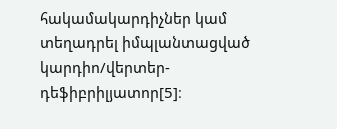հակամակարդիչներ կամ տեղադրել իմպլանտացված կարդիո/վերտեր-դեֆիբրիլյատոր[5]։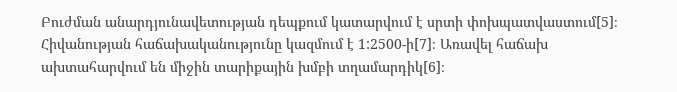Բուժման անարդյունավետության դեպքում կատարվում է սրտի փոխպատվաստում[5]։
Հիվանության հաճախականությունը կազմում է 1:2500-ի[7]։ Առավել հաճախ ախտահարվում են միջին տարիքային խմբի տղամարդիկ[6]։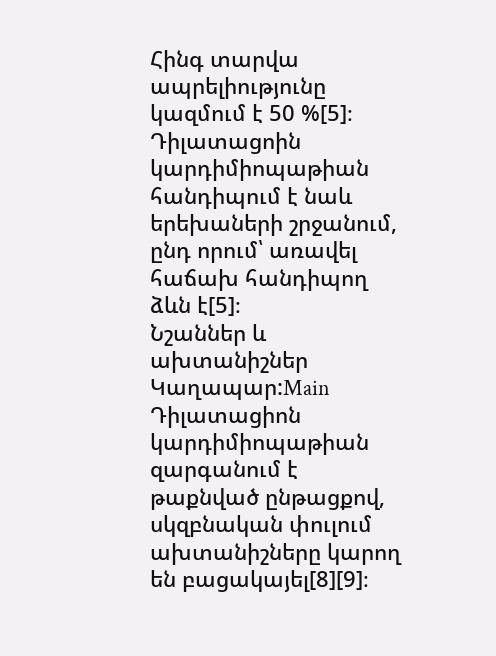Հինգ տարվա ապրելիությունը կազմում է 50 %[5]։ Դիլատացոին կարդիմիոպաթիան հանդիպում է նաև երեխաների շրջանում, ընդ որում՝ առավել հաճախ հանդիպող ձևն է[5]։
Նշաններ և ախտանիշներ
Կաղապար:Main Դիլատացիոն կարդիմիոպաթիան զարգանում է թաքնված ընթացքով, սկզբնական փուլում ախտանիշները կարող են բացակայել[8][9]։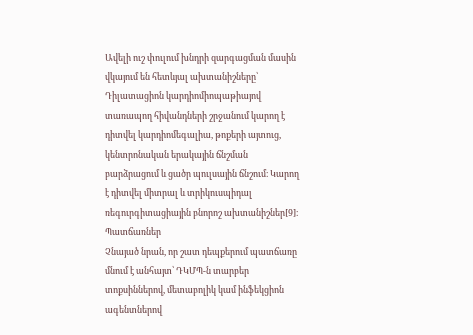Ավելի ուշ փուլում խնդրի զարգացման մասին վկայում են հետևյալ ախտանիշները՝
Դիլատացիոն կարդիոմիոպաթիայով տառապող հիվանդների շրջանում կարող է դիտվել կարդիոմեգալիա, թոքերի այտուց, կենտրոնական երակային ճնշման բարձրացում և ցածր պուլսային ճնշում։ Կարող է դիտվել միտրալ և տրիկուսպիդալ ռեգուրգիտացիային բնորոշ ախտանիշներ[9]։
Պատճառներ
Չնայած նրան, որ շատ դեպքերում պատճառը մնում է անհայտ՝ ԴԿՄՊ-ն տարբեր տոքսիններով, մետաբոլիկ կամ ինֆեկցիոն ագենտներով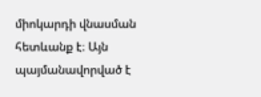միոկարդի վնասման հետևանք է։ Այն պայմանավորված է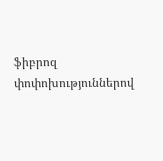ֆիբրոզ փոփոխություններով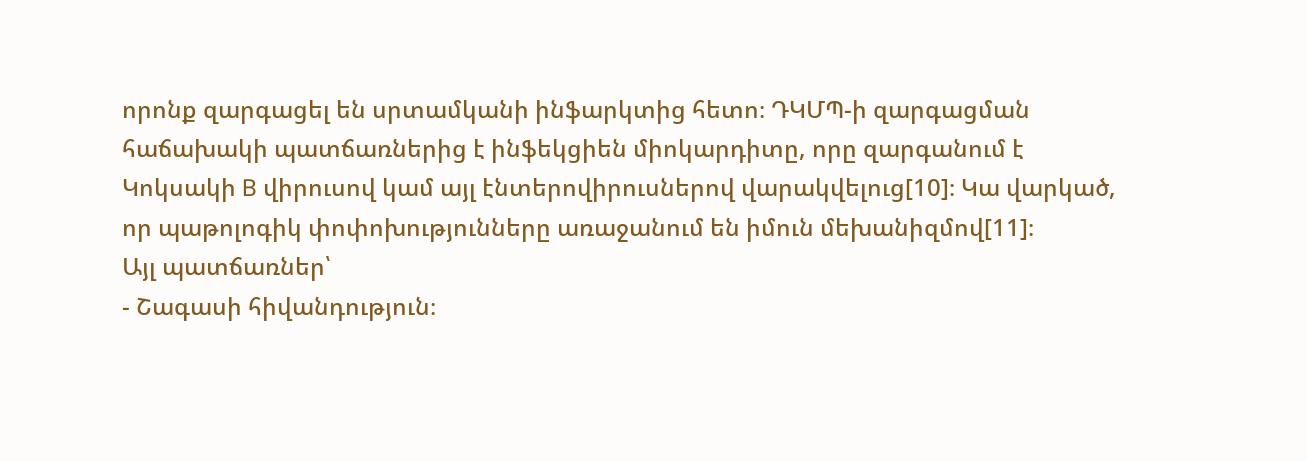որոնք զարգացել են սրտամկանի ինֆարկտից հետո։ ԴԿՄՊ-ի զարգացման հաճախակի պատճառներից է ինֆեկցիեն միոկարդիտը, որը զարգանում է Կոկսակի B վիրուսով կամ այլ էնտերովիրուսներով վարակվելուց[10]։ Կա վարկած, որ պաթոլոգիկ փոփոխությունները առաջանում են իմուն մեխանիզմով[11]։
Այլ պատճառներ՝
- Շագասի հիվանդություն։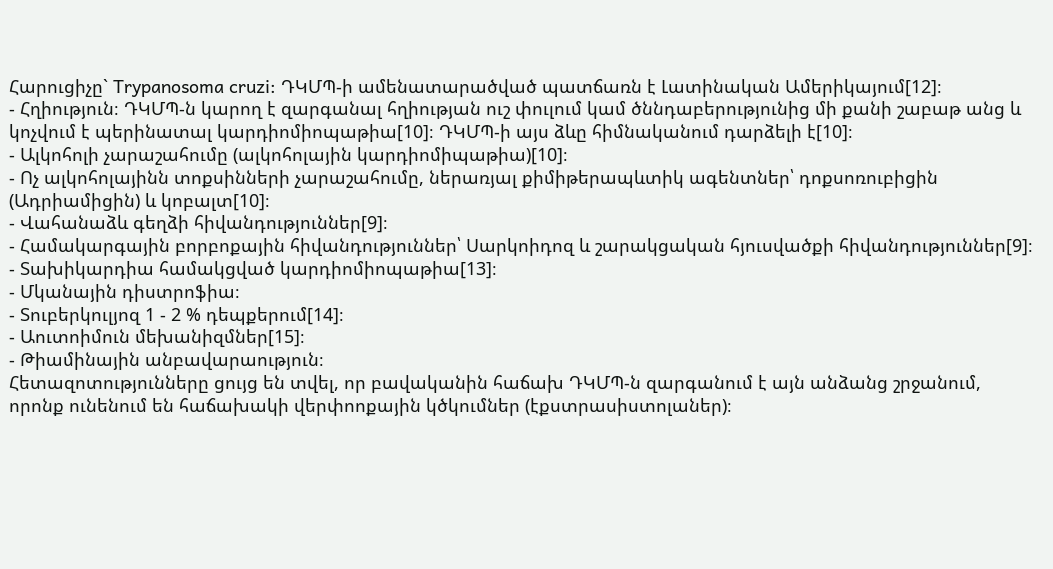Հարուցիչը` Trypanosoma cruzi: ԴԿՄՊ-ի ամենատարածված պատճառն է Լատինական Ամերիկայում[12]։
- Հղիություն։ ԴԿՄՊ-ն կարող է զարգանալ հղիության ուշ փուլում կամ ծննդաբերությունից մի քանի շաբաթ անց և կոչվում է պերինատալ կարդիոմիոպաթիա[10]։ ԴԿՄՊ-ի այս ձևը հիմնականում դարձելի է[10]։
- Ալկոհոլի չարաշահումը (ալկոհոլային կարդիոմիպաթիա)[10]։
- Ոչ ալկոհոլայինն տոքսինների չարաշահումը, ներառյալ քիմիթերապևտիկ ագենտներ՝ դոքսոռուբիցին (Ադրիամիցին) և կոբալտ[10]։
- Վահանաձև գեղձի հիվանդություններ[9]։
- Համակարգային բորբոքային հիվանդություններ՝ Սարկոիդոզ և շարակցական հյուսվածքի հիվանդություններ[9]։
- Տախիկարդիա համակցված կարդիոմիոպաթիա[13]։
- Մկանային դիստրոֆիա։
- Տուբերկուլյոզ 1 - 2 % դեպքերում[14]։
- Աուտոիմուն մեխանիզմներ[15]։
- Թիամինային անբավարաություն։
Հետազոտությունները ցույց են տվել, որ բավականին հաճախ ԴԿՄՊ-ն զարգանում է այն անձանց շրջանում, որոնք ունենում են հաճախակի վերփոոքային կծկումներ (էքստրասիստոլաներ)։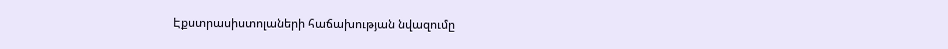Էքստրասիստոլաների հաճախության նվազումը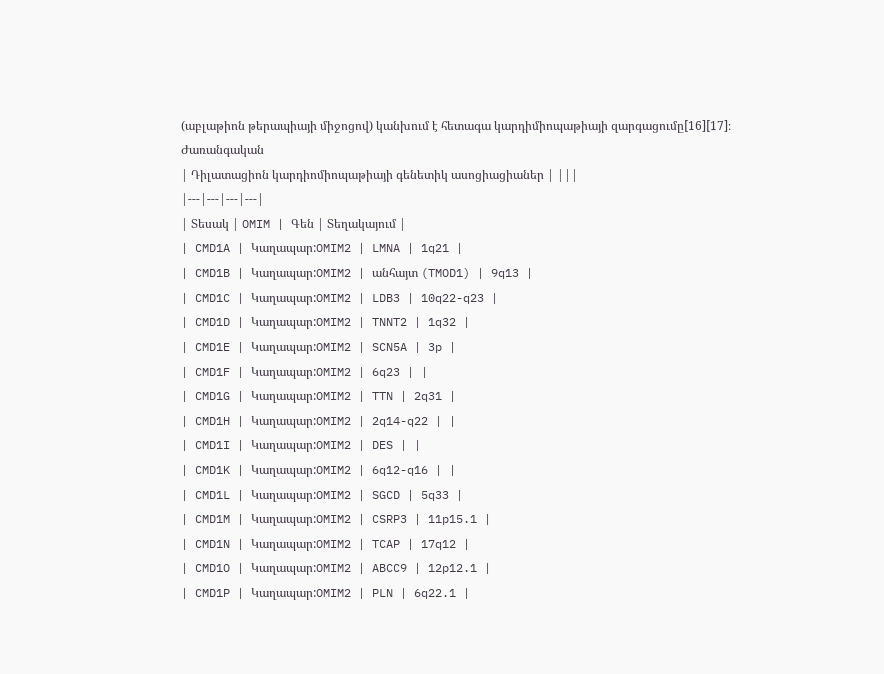(աբլաթիոն թերապիայի միջոցով) կանխում է հետագա կարդիմիոպաթիայի զարգացումը[16][17]։
Ժառանգական
| Դիլատացիոն կարդիոմիոպաթիայի գենետիկ ասոցիացիաներ | |||
|---|---|---|---|
| Տեսակ | OMIM | Գեն | Տեղակայում |
| CMD1A | Կաղապար:OMIM2 | LMNA | 1q21 |
| CMD1B | Կաղապար:OMIM2 | անհայտ (TMOD1) | 9q13 |
| CMD1C | Կաղապար:OMIM2 | LDB3 | 10q22-q23 |
| CMD1D | Կաղապար:OMIM2 | TNNT2 | 1q32 |
| CMD1E | Կաղապար:OMIM2 | SCN5A | 3p |
| CMD1F | Կաղապար:OMIM2 | 6q23 | |
| CMD1G | Կաղապար:OMIM2 | TTN | 2q31 |
| CMD1H | Կաղապար:OMIM2 | 2q14-q22 | |
| CMD1I | Կաղապար:OMIM2 | DES | |
| CMD1K | Կաղապար:OMIM2 | 6q12-q16 | |
| CMD1L | Կաղապար:OMIM2 | SGCD | 5q33 |
| CMD1M | Կաղապար:OMIM2 | CSRP3 | 11p15.1 |
| CMD1N | Կաղապար:OMIM2 | TCAP | 17q12 |
| CMD1O | Կաղապար:OMIM2 | ABCC9 | 12p12.1 |
| CMD1P | Կաղապար:OMIM2 | PLN | 6q22.1 |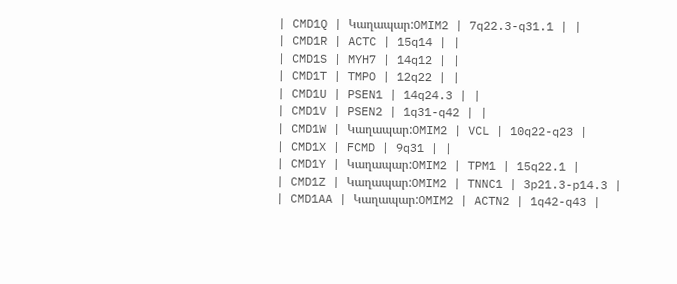| CMD1Q | Կաղապար:OMIM2 | 7q22.3-q31.1 | |
| CMD1R | ACTC | 15q14 | |
| CMD1S | MYH7 | 14q12 | |
| CMD1T | TMPO | 12q22 | |
| CMD1U | PSEN1 | 14q24.3 | |
| CMD1V | PSEN2 | 1q31-q42 | |
| CMD1W | Կաղապար:OMIM2 | VCL | 10q22-q23 |
| CMD1X | FCMD | 9q31 | |
| CMD1Y | Կաղապար:OMIM2 | TPM1 | 15q22.1 |
| CMD1Z | Կաղապար:OMIM2 | TNNC1 | 3p21.3-p14.3 |
| CMD1AA | Կաղապար:OMIM2 | ACTN2 | 1q42-q43 |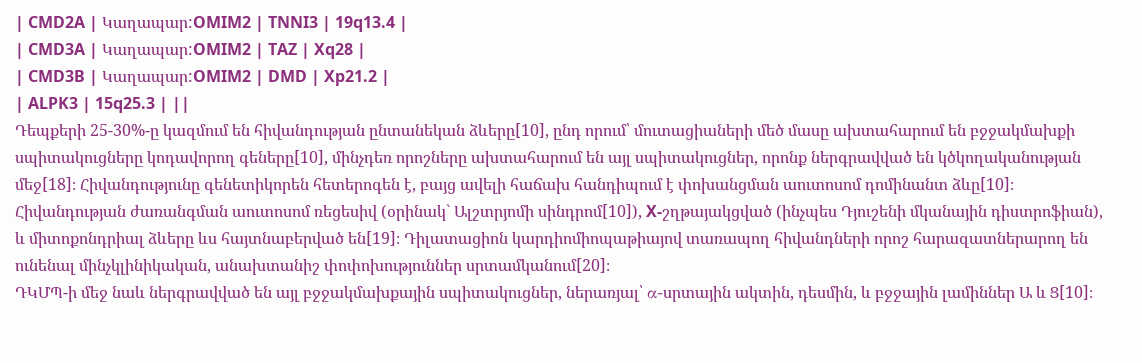| CMD2A | Կաղապար:OMIM2 | TNNI3 | 19q13.4 |
| CMD3A | Կաղապար:OMIM2 | TAZ | Xq28 |
| CMD3B | Կաղապար:OMIM2 | DMD | Xp21.2 |
| ALPK3 | 15q25.3 | ||
Դեպքերի 25-30%-ը կազմում են հիվանդության ընտանեկան ձևերը[10], ընդ որում՝ մուտացիաների մեծ մասը ախտահարում են բջջակմախքի սպիտակուցները կոդավորող գեները[10], մինչդեռ որոշները ախտահարում են այլ սպիտակուցներ, որոնք ներգրավված են կծկողականության մեջ[18]։ Հիվանդությունը գենետիկորեն հետերոգեն է, բայց ավելի հաճախ հանդիպում է փոխանցման աուտոսոմ դոմինանտ ձևը[10]։ Հիվանդության ժառանգման աուտոսոմ ռեցեսիվ (օրինակ` Ալշտրյոմի սինդրոմ[10]), X-շղթայակցված (ինչպես Դյուշենի մկանային դիստրոֆիան), և միտոքոնդրիալ ձևերը ևս հայտնաբերված են[19]։ Դիլատացիոն կարդիոմիոպաթիայով տառապող հիվանդների որոշ հարազատներարող են ունենալ մինչկլինիկական, անախտանիշ փոփոխություններ սրտամկանում[20]։
ԴԿՄՊ-ի մեջ նաև ներգրավված են այլ բջջակմախքային սպիտակուցներ, ներառյալ՝ α-սրտային ակտին, դեսմին, և բջջային լամիններ Ա և Ց[10]։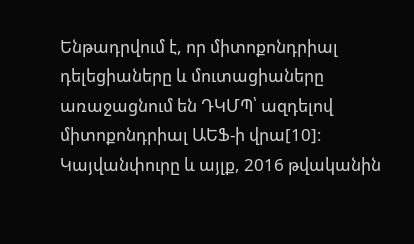Ենթադրվում է, որ միտոքոնդրիալ դելեցիաները և մուտացիաները առաջացնում են ԴԿՄՊ՝ ազդելով միտոքոնդրիալ ԱԵՖ-ի վրա[10]։
Կայվանփուրը և այլք, 2016 թվականին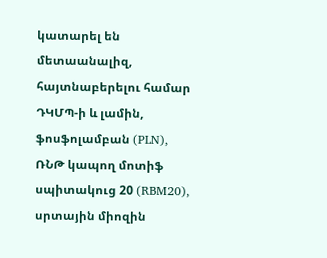կատարել են մետաանալիզ, հայտնաբերելու համար ԴԿՄՊ-ի և լամին, ֆոսֆոլամբան (PLN), ՌՆԹ կապող մոտիֆ սպիտակուց 20 (RBM20), սրտային միոզին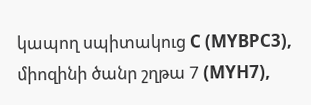կապող սպիտակուց C (MYBPC3), միոզինի ծանր շղթա 7 (MYH7),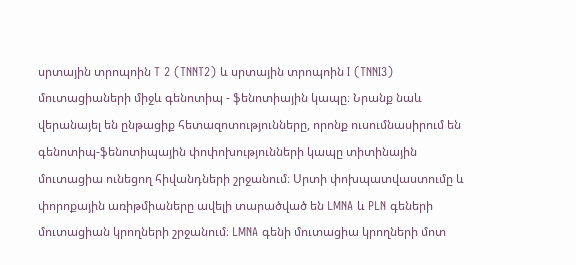սրտային տրոպոին T 2 (TNNT2) և սրտային տրոպոին I (TNNI3) մուտացիաների միջև գենոտիպ - ֆենոտիային կապը։ Նրանք նաև վերանայել են ընթացիք հետազոտությունները, որոնք ուսումնասիրում են գենոտիպ-ֆենոտիպային փոփոխությունների կապը տիտինային մուտացիա ունեցող հիվանդների շրջանում։ Սրտի փոխպատվաստումը և փորոքային առիթմիաները ավելի տարածված են LMNA և PLN գեների մուտացիան կրողների շրջանում։ LMNA գենի մուտացիա կրողների մոտ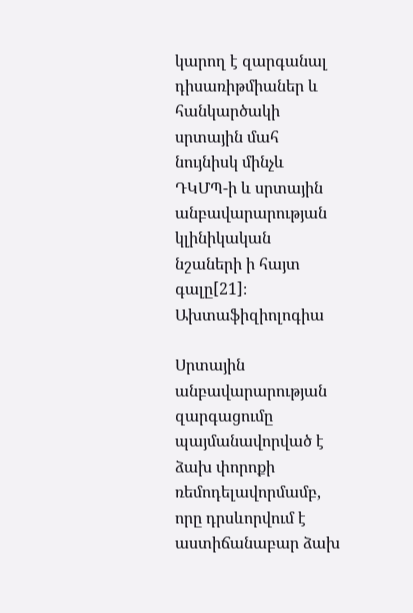կարող է զարգանալ դիսառիթմիաներ և հանկարծակի սրտային մահ նույնիսկ մինչև ԴԿՄՊ-ի և սրտային անբավարարության կլինիկական նշաների ի հայտ գալը[21]։
Ախտաֆիզիոլոգիա

Սրտային անբավարարության զարգացումը պայմանավորված է ձախ փորոքի ռեմոդելավորմամբ, որը դրսևորվում է աստիճանաբար ձախ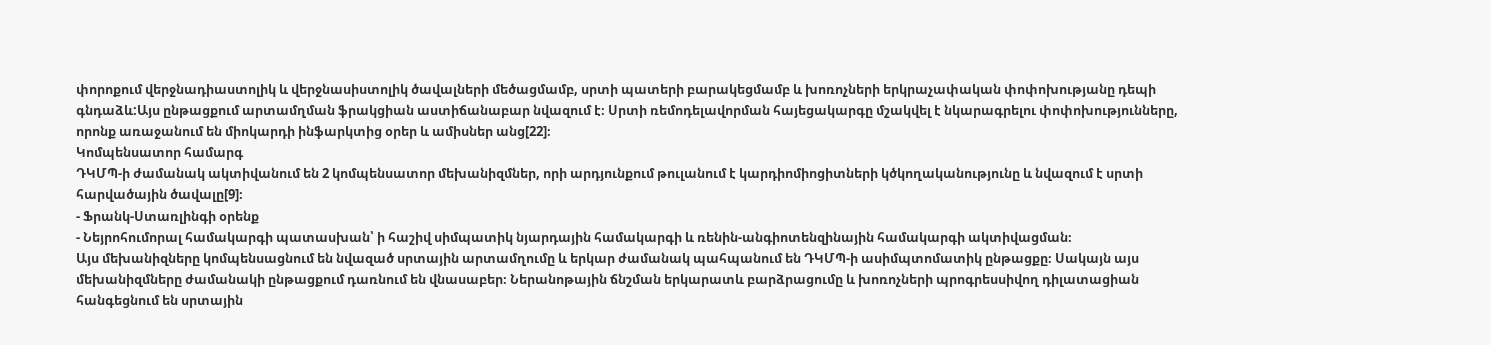փորոքում վերջնադիաստոլիկ և վերջնասիստոլիկ ծավալների մեծացմամբ, սրտի պատերի բարակեցմամբ և խոռոչների երկրաչափական փոփոխությանը դեպի գնդաձև:Այս ընթացքում արտամղման ֆրակցիան աստիճանաբար նվազում է։ Սրտի ռեմոդելավորման հայեցակարգը մշակվել է նկարագրելու փոփոխությունները, որոնք առաջանում են միոկարդի ինֆարկտից օրեր և ամիսներ անց[22]։
Կոմպենսատոր համարգ
ԴԿՄՊ-ի ժամանակ ակտիվանում են 2 կոմպենսատոր մեխանիզմներ, որի արդյունքում թուլանում է կարդիոմիոցիտների կծկողականությունը և նվազում է սրտի հարվածային ծավալը[9]։
- Ֆրանկ-Ստառլինգի օրենք
- Նեյրոհումորալ համակարգի պատասխան՝ ի հաշիվ սիմպատիկ նյարդային համակարգի և ռենին-անգիոտենզինային համակարգի ակտիվացման։
Այս մեխանիզները կոմպենսացնում են նվազած սրտային արտամղումը և երկար ժամանակ պահպանում են ԴԿՄՊ-ի ասիմպտոմատիկ ընթացքը։ Սակայն այս մեխանիզմները ժամանակի ընթացքում դառնում են վնասաբեր։ Ներանոթային ճնշման երկարատև բարձրացումը և խոռոչների պրոգրեսսիվող դիլատացիան հանգեցնում են սրտային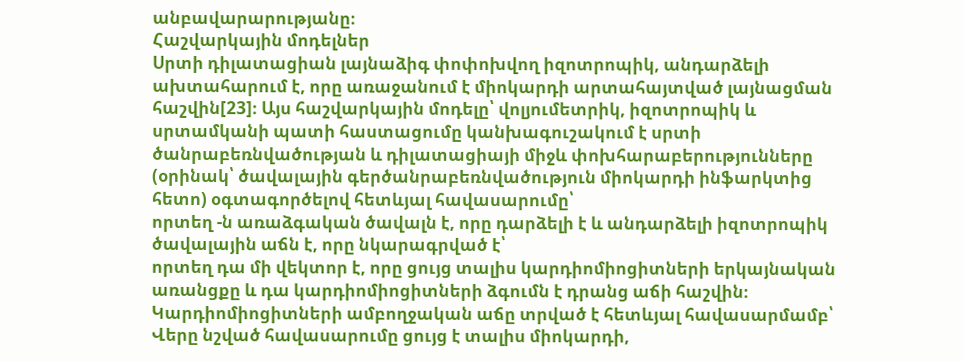անբավարարությանը։
Հաշվարկային մոդելներ
Սրտի դիլատացիան լայնաձիգ փոփոխվող իզոտրոպիկ, անդարձելի ախտահարում է, որը առաջանում է միոկարդի արտահայտված լայնացման հաշվին[23]։ Այս հաշվարկային մոդելը՝ վոլյումետրիկ, իզոտրոպիկ և սրտամկանի պատի հաստացումը կանխագուշակում է սրտի ծանրաբեռնվածության և դիլատացիայի միջև փոխհարաբերությունները (օրինակ՝ ծավալային գերծանրաբեռնվածություն միոկարդի ինֆարկտից հետո) օգտագործելով հետևյալ հավասարումը՝
որտեղ -ն առաձգական ծավալն է, որը դարձելի է և անդարձելի իզոտրոպիկ ծավալային աճն է, որը նկարագրված է՝
որտեղ դա մի վեկտոր է, որը ցույց տալիս կարդիոմիոցիտների երկայնական առանցքը և դա կարդիոմիոցիտների ձգումն է դրանց աճի հաշվին։ Կարդիոմիոցիտների ամբողջական աճը տրված է հետևյալ հավասարմամբ՝
Վերը նշված հավասարումը ցույց է տալիս միոկարդի,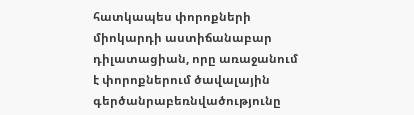հատկապես փորոքների միոկարդի աստիճանաբար դիլատացիան, որը առաջանում է փորոքներում ծավալային գերծանրաբեռնվածությունը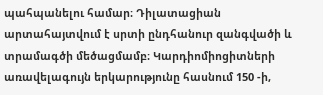պահպանելու համար։ Դիլատացիան արտահայտվում է սրտի ընդհանուր զանգվածի և տրամագծի մեծացմամբ։ Կարդիոմիոցիտների առավելագույն երկարությունը հասնում 150 -ի,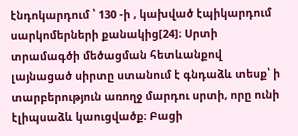էնդոկարդում ՝ 130 -ի , կախված էպիկարդում սարկոմերների քանակից[24]։ Սրտի տրամագծի մեծացման հետևանքով լայնացած սիրտը ստանում է գնդաձև տեսք՝ ի տարբերություն առողջ մարդու սրտի, որը ունի էլիպսաձև կաուցվածք։ Բացի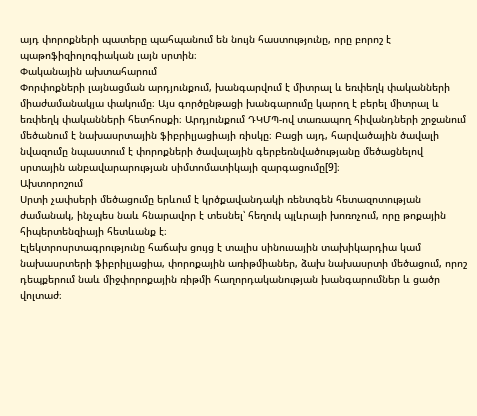այդ փորոքների պատերը պահպանում են նույն հաստությունը, որը բորոշ է պաթոֆիզիոլոգիական լայն սրտին։
Փականային ախտահարում
Փորփոքների լայնացման արդյունքում, խանգարվում է միտրալ և եռփեղկ փականների միաժամանակյա փակումը։ Այս գործընթացի խանգարումը կարող է բերել միտրալ և եռփեղկ փականների հետհոսքի։ Արդյունքում ԴԿՄՊ-ով տառապող հիվանդների շրջանում մեծանում է նախասրտային ֆիբրիլյացիայի ռիսկը։ Բացի այդ, հարվածային ծավալի նվազումը նպաստում է փորոքների ծավալային գերբեռնվածությանը մեծացնելով սրտային անբավարարության սիմտոմատիկայի զարգացումը[9]։
Ախտորոշում
Սրտի չափսերի մեծացումը երևում է կրծքավանդակի ռենտգեն հետազոտության ժամանակ, ինչպես նաև հնարավոր է տեսնել՝ հեղուկ պլևրայի խոռոչում, որը թոքային հիպերտենզիայի հետևանք է։
Էլեկտրոսրտագրությունը հաճախ ցույց է տալիս սինուսային տախիկարդիա կամ նախասրտերի ֆիբրիլյացիա, փորոքային առիթմիաներ, ձախ նախասրտի մեծացում, որոշ դեպքերում նաև միջփորոքային ռիթմի հաղորդականության խանգարումներ և ցածր վոլտաժ։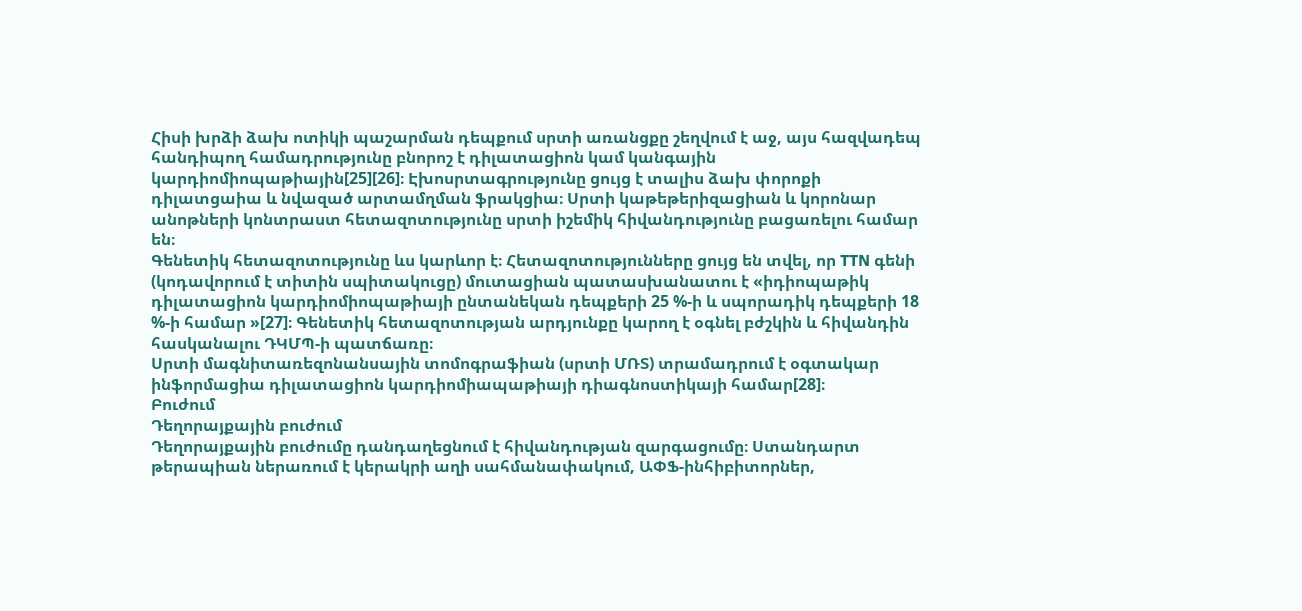Հիսի խրձի ձախ ոտիկի պաշարման դեպքում սրտի առանցքը շեղվում է աջ, այս հազվադեպ հանդիպող համադրությունը բնորոշ է դիլատացիոն կամ կանգային կարդիոմիոպաթիային[25][26]։ Էխոսրտագրությունը ցույց է տալիս ձախ փորոքի դիլատցաիա և նվազած արտամղման ֆրակցիա։ Սրտի կաթեթերիզացիան և կորոնար անոթների կոնտրաստ հետազոտությունը սրտի իշեմիկ հիվանդությունը բացառելու համար են։
Գենետիկ հետազոտությունը ևս կարևոր է։ Հետազոտությունները ցույց են տվել, որ TTN գենի (կոդավորում է տիտին սպիտակուցը) մուտացիան պատասխանատու է «իդիոպաթիկ դիլատացիոն կարդիոմիոպաթիայի ընտանեկան դեպքերի 25 %-ի և սպորադիկ դեպքերի 18 %-ի համար »[27]։ Գենետիկ հետազոտության արդյունքը կարող է օգնել բժշկին և հիվանդին հասկանալու ԴԿՄՊ-ի պատճառը։
Սրտի մագնիտառեզոնանսային տոմոգրաֆիան (սրտի ՄՌՏ) տրամադրում է օգտակար ինֆորմացիա դիլատացիոն կարդիոմիապաթիայի դիագնոստիկայի համար[28]։
Բուժում
Դեղորայքային բուժում
Դեղորայքային բուժումը դանդաղեցնում է հիվանդության զարգացումը։ Ստանդարտ թերապիան ներառում է կերակրի աղի սահմանափակում, ԱՓՖ-ինհիբիտորներ,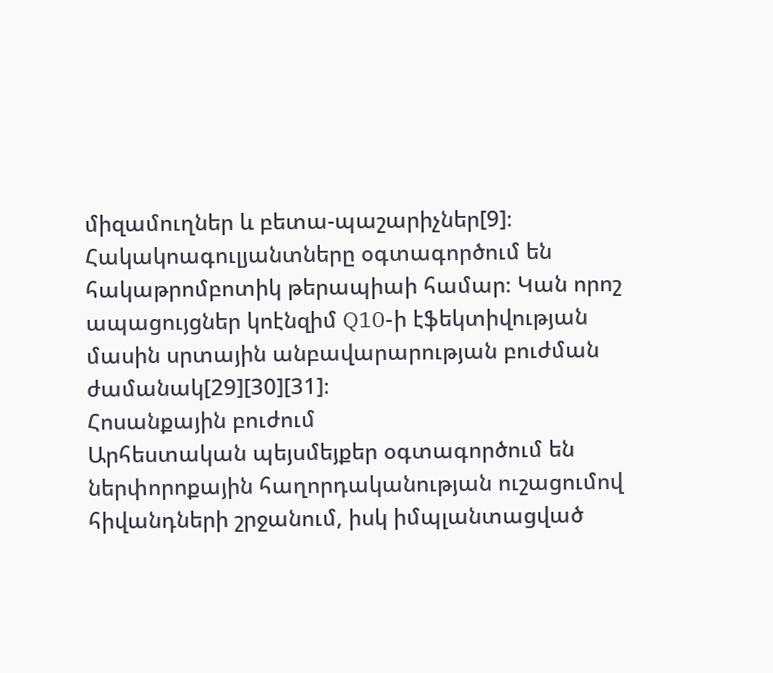միզամուղներ և բետա-պաշարիչներ[9]։ Հակակոագուլյանտները օգտագործում են հակաթրոմբոտիկ թերապիաի համար։ Կան որոշ ապացույցներ կոէնզիմ Q10-ի էֆեկտիվության մասին սրտային անբավարարության բուժման ժամանակ[29][30][31]։
Հոսանքային բուժում
Արհեստական պեյսմեյքեր օգտագործում են ներփորոքային հաղորդականության ուշացումով հիվանդների շրջանում, իսկ իմպլանտացված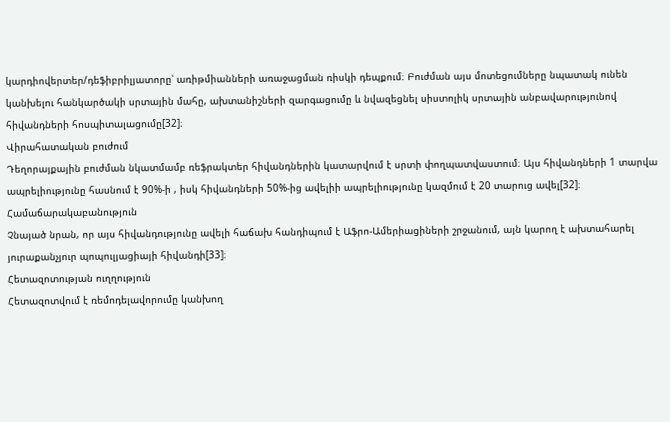կարդիովերտեր/դեֆիբրիլյատորը՝ առիթմիանների առաջացման ռիսկի դեպքում։ Բուժման այս մոտեցումները նպատակ ունեն կանխելու հանկարծակի սրտային մահը, ախտանիշների զարգացումը և նվազեցնել սիստոլիկ սրտային անբավարությունով հիվանդների հոսպիտալացումը[32]։
Վիրահատական բուժում
Դեղորայքային բուժման նկատմամբ ռեֆրակտեր հիվանդներին կատարվում է սրտի փողպատվաստում։ Այս հիվանդների 1 տարվա ապրելիությունը հասնում է 90%-ի , իսկ հիվանդների 50%-ից ավելիի ապրելիությունը կազմում է 20 տարուց ավել[32]։
Համաճարակաբանություն
Չնայած նրան, որ այս հիվանդությունը ավելի հաճախ հանդիպում է Աֆրո-Ամերիացիների շրջանում, այն կարող է ախտահարել յուրաքանչյուր պոպուլյացիայի հիվանդի[33]։
Հետազոտության ուղղություն
Հետազոտվում է ռեմոդելավորումը կանխող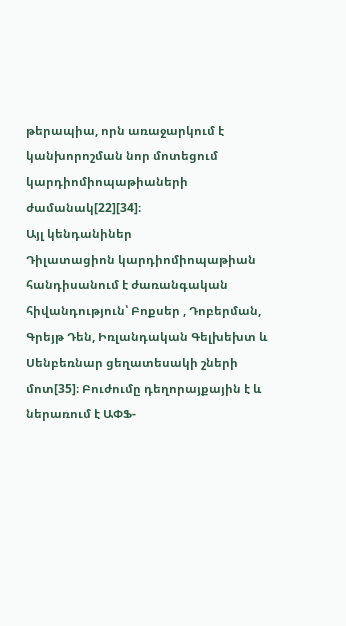թերապիա, որն առաջարկում է կանխորոշման նոր մոտեցում կարդիոմիոպաթիաների ժամանակ[22][34]։
Այլ կենդանիներ
Դիլատացիոն կարդիոմիոպաթիան հանդիսանում է ժառանգական հիվանդություն՝ Բոքսեր , Դոբերման, Գրեյթ Դեն, Իռլանդական Գելխեխտ և Սենբեռնար ցեղատեսակի շների մոտ[35]։ Բուժումը դեղորայքային է և ներառում է ԱՓՖ-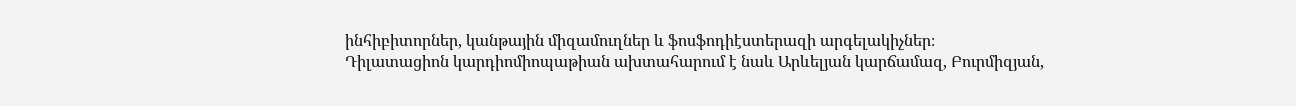ինհիբիտորներ, կանթային միզամուղներ և ֆոսֆոդիէստերազի արգելակիչներ։
Դիլատացիոն կարդիոմիոպաթիան ախտահարում է նաև Արևելյան կարճամազ, Բուրմիզյան,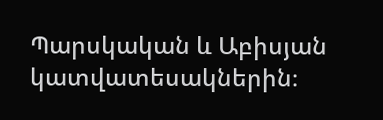Պարսկական և Աբիսյան կատվատեսակներին։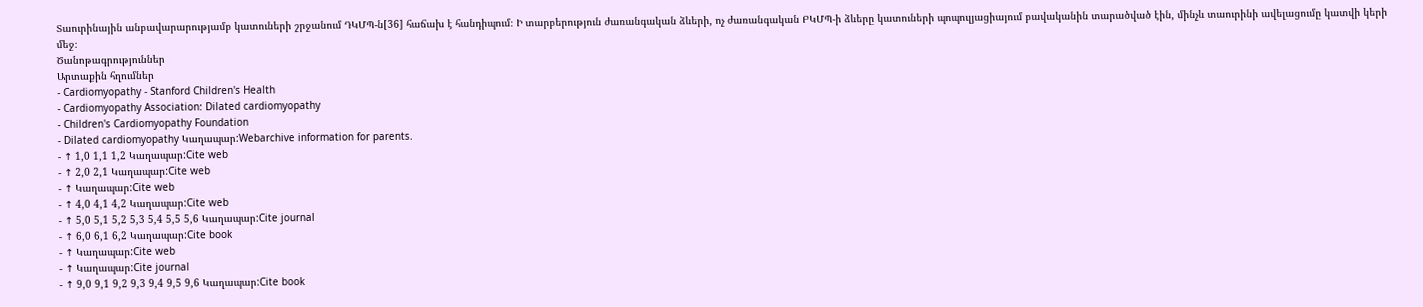Տաուրինային անբավարարությամբ կատուների շրջանում ԴԿՄՊ-ն[36] հաճախ է հանդիպում։ Ի տարբերություն ժառանգական ձևերի, ոչ ժառանգական ԲԿՄՊ-ի ձևերը կատուների պոպուլյացիայում բավականին տարածված էին, մինչև տաուրինի ավելացումը կատվի կերի մեջ։
Ծանոթագրություններ
Արտաքին հղումներ
- Cardiomyopathy - Stanford Children's Health
- Cardiomyopathy Association: Dilated cardiomyopathy
- Children's Cardiomyopathy Foundation
- Dilated cardiomyopathy Կաղապար:Webarchive information for parents.
- ↑ 1,0 1,1 1,2 Կաղապար:Cite web
- ↑ 2,0 2,1 Կաղապար:Cite web
- ↑ Կաղապար:Cite web
- ↑ 4,0 4,1 4,2 Կաղապար:Cite web
- ↑ 5,0 5,1 5,2 5,3 5,4 5,5 5,6 Կաղապար:Cite journal
- ↑ 6,0 6,1 6,2 Կաղապար:Cite book
- ↑ Կաղապար:Cite web
- ↑ Կաղապար:Cite journal
- ↑ 9,0 9,1 9,2 9,3 9,4 9,5 9,6 Կաղապար:Cite book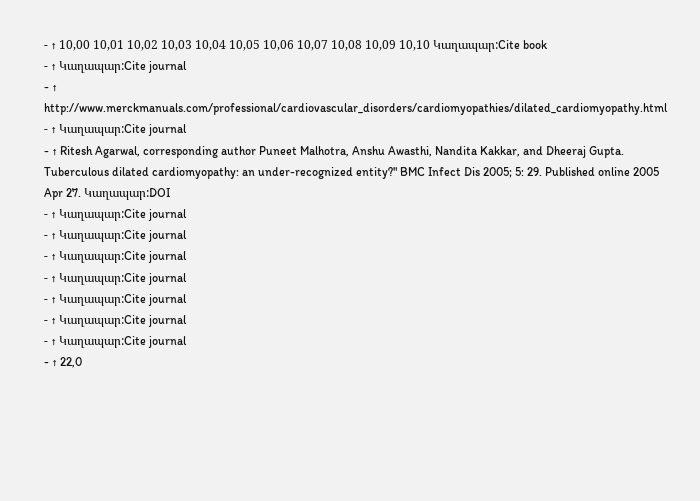- ↑ 10,00 10,01 10,02 10,03 10,04 10,05 10,06 10,07 10,08 10,09 10,10 Կաղապար:Cite book
- ↑ Կաղապար:Cite journal
- ↑ http://www.merckmanuals.com/professional/cardiovascular_disorders/cardiomyopathies/dilated_cardiomyopathy.html
- ↑ Կաղապար:Cite journal
- ↑ Ritesh Agarwal, corresponding author Puneet Malhotra, Anshu Awasthi, Nandita Kakkar, and Dheeraj Gupta. Tuberculous dilated cardiomyopathy: an under-recognized entity?" BMC Infect Dis 2005; 5: 29. Published online 2005 Apr 27. Կաղապար:DOI
- ↑ Կաղապար:Cite journal
- ↑ Կաղապար:Cite journal
- ↑ Կաղապար:Cite journal
- ↑ Կաղապար:Cite journal
- ↑ Կաղապար:Cite journal
- ↑ Կաղապար:Cite journal
- ↑ Կաղապար:Cite journal
- ↑ 22,0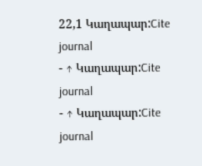22,1 Կաղապար:Cite journal
- ↑ Կաղապար:Cite journal
- ↑ Կաղապար:Cite journal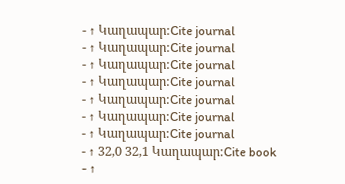- ↑ Կաղապար:Cite journal
- ↑ Կաղապար:Cite journal
- ↑ Կաղապար:Cite journal
- ↑ Կաղապար:Cite journal
- ↑ Կաղապար:Cite journal
- ↑ Կաղապար:Cite journal
- ↑ Կաղապար:Cite journal
- ↑ 32,0 32,1 Կաղապար:Cite book
- ↑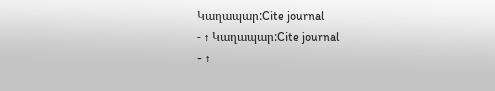Կաղապար:Cite journal
- ↑ Կաղապար:Cite journal
- ↑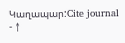Կաղապար:Cite journal
- ↑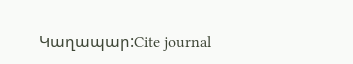Կաղապար:Cite journal